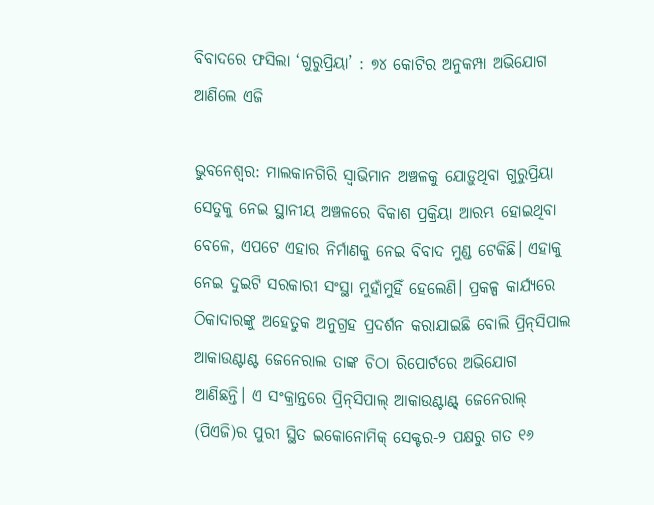ବିବାଦରେ ଫସିଲା ‘ଗୁରୁପ୍ରିୟା’ : ୭୪ କୋଟିର ଅନୁକମ୍ପା ଅଭିଯୋଗ ଆଣିଲେ ଏଜି

ଭୁବନେଶ୍ୱର: ମାଲକାନଗିରି ସ୍ୱାଭିମାନ ଅଞ୍ଚଳକୁ ଯୋଡ଼ୁଥିବା ଗୁରୁପ୍ରିୟା ସେତୁକୁ ନେଇ ସ୍ଥାନୀୟ ଅଞ୍ଚଳରେ ବିକାଶ ପ୍ରକ୍ରିୟା ଆରମ୍ଭ ହୋଇଥିବା ବେଳେ, ଏପଟେ ଏହାର ନିର୍ମାଣକୁ ନେଇ ବିବାଦ ମୁଣ୍ଡ ଟେକିଛି। ଏହାକୁ ନେଇ ଦୁଇଟି ସରକାରୀ ସଂସ୍ଥା ମୁହାଁମୁହିଁ ହେଲେଣି। ପ୍ରକଳ୍ପ କାର୍ଯ୍ୟରେ ଠିକାଦାରଙ୍କୁ ଅହେତୁକ ଅନୁଗ୍ରହ ପ୍ରଦର୍ଶନ କରାଯାଇଛି ବୋଲି ପ୍ରିନ୍‌ସିପାଲ ଆକାଉଣ୍ଟାଣ୍ଟ ଜେନେରାଲ ତାଙ୍କ ଚିଠା ରିପୋର୍ଟରେ ଅଭିଯୋଗ ଆଣିଛନ୍ତି। ଏ ସଂକ୍ରାନ୍ତରେ ପ୍ରିନ୍‌ସିପାଲ୍‌ ଆକାଉଣ୍ଟାଣ୍ଟ୍‌ ଜେନେରାଲ୍‌ (ପିଏଜି)ର ପୁରୀ ସ୍ଥିତ ଇକୋନୋମିକ୍‌ ସେକ୍ଟର-୨ ପକ୍ଷରୁ ଗତ ୧୬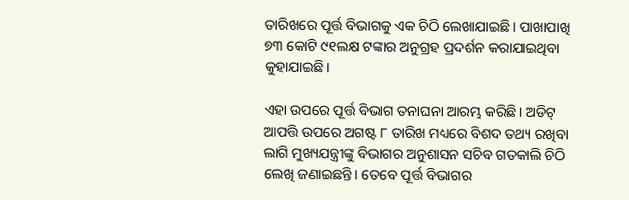ତାରିଖରେ ପୂର୍ତ୍ତ ବିଭାଗକୁ ଏକ ଚିଠି ଲେଖାଯାଇଛି। ପାଖାପାଖି ୭୩ କୋଟି ୯୧ଲକ୍ଷ ଟଙ୍କାର ଅନୁଗ୍ରହ ପ୍ରଦର୍ଶନ କରାଯାଇଥିବା କୁହାଯାଇଛି।

ଏହା ଉପରେ ପୂର୍ତ୍ତ ବିଭାଗ ତନାଘନା ଆରମ୍ଭ କରିଛି। ଅଡିଟ୍‌ ଆପତ୍ତି ଉପରେ ଅଗଷ୍ଟ ୮ ତାରିଖ ମଧ୍ୟରେ ବିଶଦ ତଥ୍ୟ ରଖିବା ଲାଗି ମୁଖ୍ୟଯନ୍ତ୍ରୀଙ୍କୁ ବିଭାଗର ଅନୁଶାସନ ସଚିବ ଗତକାଲି ଚିଠି ଲେଖି ଜଣାଇଛନ୍ତି। ତେବେ ପୂର୍ତ୍ତ ବିଭାଗର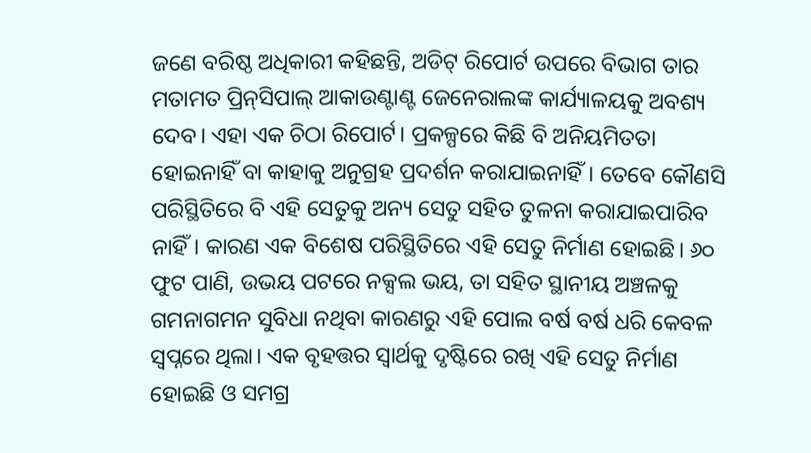ଜଣେ ବରିଷ୍ଠ ଅଧିକାରୀ କହିଛନ୍ତି, ଅଡିଟ୍‌ ରିପୋର୍ଟ ଉପରେ ବିଭାଗ ତାର ମତାମତ ପ୍ରିନ୍‌ସିପାଲ୍‌ ଆକାଉଣ୍ଟାଣ୍ଟ ଜେନେରାଲଙ୍କ କାର୍ଯ୍ୟାଳୟକୁ ଅବଶ୍ୟ ଦେବ। ଏହା ଏକ ଚିଠା ରିପୋର୍ଟ। ପ୍ରକଳ୍ପରେ କିଛି ବି ଅନିୟମିତତା ହୋଇନାହିଁ ବା କାହାକୁ ଅନୁଗ୍ରହ ପ୍ରଦର୍ଶନ କରାଯାଇନାହିଁ। ତେବେ କୌଣସି ପରିସ୍ଥିତିରେ ବି ଏହି ସେତୁକୁ ଅନ୍ୟ ସେତୁ ସହିତ ତୁଳନା କରାଯାଇପାରିବ ନାହିଁ। କାରଣ ଏକ ବିଶେଷ ପରିସ୍ଥିତିରେ ଏହି ସେତୁ ନିର୍ମାଣ ହୋଇଛି। ୬୦ ଫୁଟ ପାଣି, ଉଭୟ ପଟରେ ନକ୍ସଲ ଭୟ, ତା ସହିତ ସ୍ଥାନୀୟ ଅଞ୍ଚଳକୁ ଗମନାଗମନ ସୁବିଧା ନଥିବା କାରଣରୁ ଏହି ପୋଲ ବର୍ଷ ବର୍ଷ ଧରି କେବଳ ସ୍ୱପ୍ନରେ ଥିଲା। ଏକ ବୃହତ୍ତର ସ୍ୱାର୍ଥକୁ ଦୃଷ୍ଟିରେ ରଖି ଏହି ସେତୁ ନିର୍ମାଣ ହୋଇଛି ଓ ସମଗ୍ର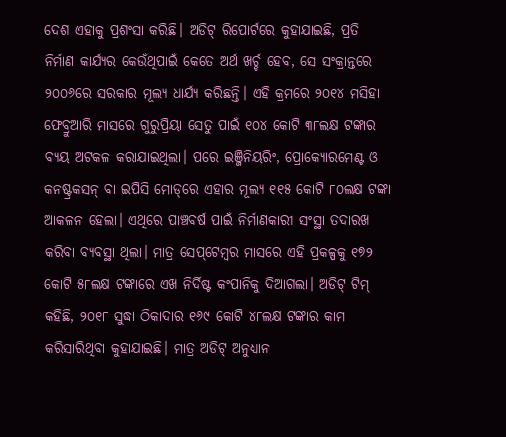ଦେଶ ଏହାକୁ ପ୍ରଶଂସା କରିଛି। ଅଡିଟ୍‌ ରିପୋର୍ଟରେ କୁହାଯାଇଛି, ପ୍ରତି ନିର୍ମାଣ କାର୍ଯ୍ୟର କେଉଁଥିପାଇଁ କେତେ ଅର୍ଥ ଖର୍ଚ୍ଚ ହେବ, ସେ ସଂକ୍ରାନ୍ତରେ ୨୦୦୬ରେ ସରକାର ମୂଲ୍ୟ ଧାର୍ଯ୍ୟ କରିଛନ୍ତି। ଏହି କ୍ରମରେ ୨୦୧୪ ମସିହା ଫେବ୍ରୁଆରି ମାସରେ ଗୁରୁପ୍ରିୟା ସେତୁ ପାଇଁ ୧୦୪ କୋଟି ୩୮ଲକ୍ଷ ଟଙ୍କାର ବ୍ୟୟ ଅଟକଳ କରାଯାଇଥିଲା। ପରେ ଇଞ୍ଜିନିୟରିଂ, ପ୍ରୋକ୍ୟୋରମେଣ୍ଟ ଓ କନଷ୍ଟ୍ରକସନ୍‌ ବା ଇପିସି ମୋଡ୍‌ରେ ଏହାର ମୂଲ୍ୟ ୧୧୫ କୋଟି ୮୦ଲକ୍ଷ ଟଙ୍କା ଆକଳନ ହେଲା। ଏଥିରେ ପାଞ୍ଚବର୍ଷ ପାଇଁ ନିର୍ମାଣକାରୀ ସଂସ୍ଥା ତଦାରଖ କରିବା ବ୍ୟବସ୍ଥା ଥିଲା। ମାତ୍ର ସେପ୍‌ଟେମ୍ବର ମାସରେ ଏହି ପ୍ରକଳ୍ପକୁ ୧୭୨ କୋଟି ୫୮ଲକ୍ଷ ଟଙ୍କାରେ ଏଖ ନିର୍ଦିଷ୍ଟ କଂପାନିକୁ ଦିଆଗଲା। ଅଡିଟ୍‌ ଟିମ୍‌ କହିଛି, ୨୦୧୮ ସୁଦ୍ଧା ଠିକାଦାର ୧୬୯ କୋଟି ୪୮ଲକ୍ଷ ଟଙ୍କାର କାମ କରିସାରିଥିବା କୁହାଯାଇଛି। ମାତ୍ର ଅଡିଟ୍‌ ଅନୁଧ୍ୟାନ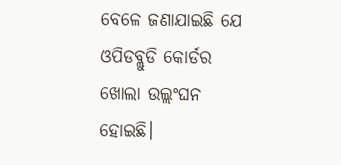ବେଳେ ଜଣାଯାଇଛି ଯେ ଓପିଡବ୍ଲୁଡି କୋର୍ଡର ଖୋଲା ଉଲ୍ଲଂଘନ ହୋଇଛି।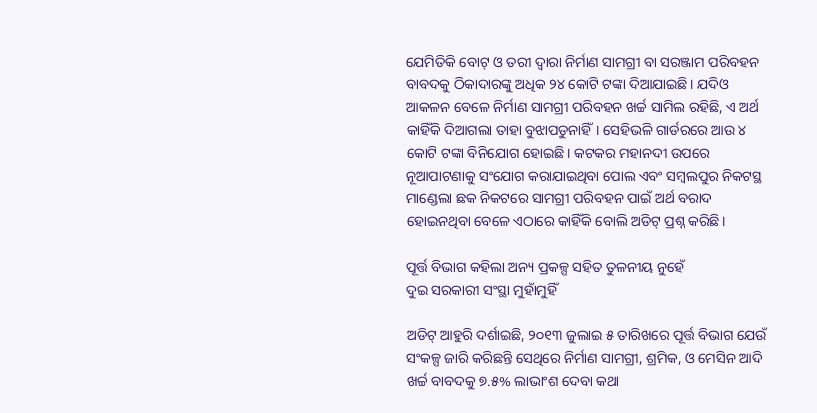ଯେମିତିକି ବୋଟ୍‌ ଓ ତରୀ ଦ୍ୱାରା ନିର୍ମାଣ ସାମଗ୍ରୀ ବା ସରଞ୍ଜାମ ପରିବହନ ବାବଦକୁ ଠିକାଦାରଙ୍କୁ ଅଧିକ ୨୪ କୋଟି ଟଙ୍କା ଦିଆଯାଇଛି। ଯଦିଓ ଆକଳନ ବେଳେ ନିର୍ମାଣ ସାମଗ୍ରୀ ପରିବହନ ଖର୍ଚ୍ଚ ସାମିଲ ରହିଛି, ଏ ଅର୍ଥ କାହିଁକି ଦିଆଗଲା ତାହା ବୁଝାପଡୁନାହିଁ। ସେହିଭଳି ଗାର୍ଡରରେ ଆଉ ୪ କୋଟି ଟଙ୍କା ବିନିଯୋଗ ହୋଇଛି। କଟକର ମହାନଦୀ ଉପରେ ନୂଆପାଟଣାକୁ ସଂଯୋଗ କରାଯାଇଥିବା ପୋଲ ଏବଂ ସମ୍ବଲପୁର ନିକଟସ୍ଥ ମାଣ୍ଡେଲା ଛକ ନିକଟରେ ସାମଗ୍ରୀ ପରିବହନ ପାଇଁ ଅର୍ଥ ବରାଦ ହୋଇନଥିବା ବେଳେ ଏଠାରେ କାହିଁକି ବୋଲି ଅଡିଟ୍‌ ପ୍ରଶ୍ନ କରିଛି।

ପୂର୍ତ୍ତ ବିଭାଗ କହିଲା ଅନ୍ୟ ପ୍ରକଳ୍ପ ସହିତ ତୁଳନୀୟ ନୁହେଁ
ଦୁଇ ସରକାରୀ ସଂସ୍ଥା ମୁହାଁମୁହିଁ

ଅଡିଟ୍‌ ଆହୁରି ଦର୍ଶାଇଛି, ୨୦୧୩ ଜୁଲାଇ ୫ ତାରିଖରେ ପୂର୍ତ୍ତ ବିଭାଗ ଯେଉଁ ସଂକଳ୍ପ ଜାରି କରିଛନ୍ତି ସେଥିରେ ନିର୍ମାଣ ସାମଗ୍ରୀ, ଶ୍ରମିକ, ଓ ମେସିନ ଆଦି ଖର୍ଚ୍ଚ ବାବଦକୁ ୭.୫% ଲାଭାଂଶ ଦେବା କଥା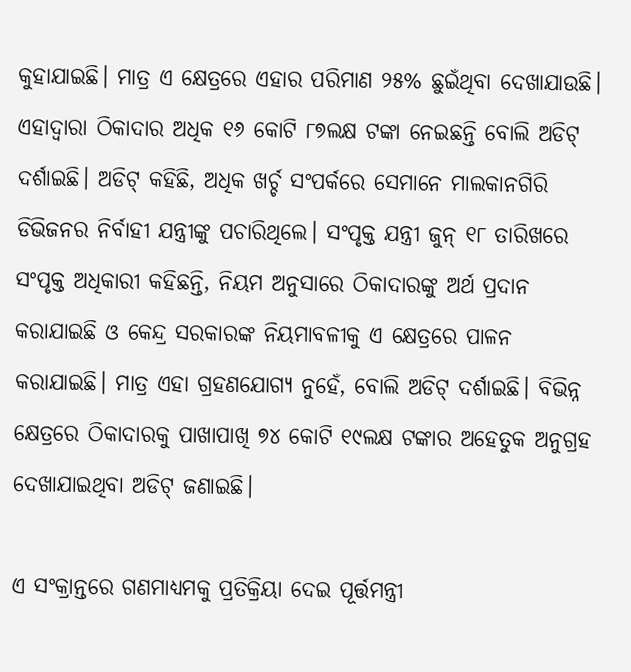କୁହାଯାଇଛି। ମାତ୍ର ଏ କ୍ଷେତ୍ରରେ ଏହାର ପରିମାଣ ୨୫% ଛୁଇଁଥିବା ଦେଖାଯାଉଛି। ଏହାଦ୍ୱାରା ଠିକାଦାର ଅଧିକ ୧୬ କୋଟି ୮୭ଲକ୍ଷ ଟଙ୍କା ନେଇଛନ୍ତି ବୋଲି ଅଡିଟ୍‌ ଦର୍ଶାଇଛି। ଅଡିଟ୍‌ କହିଛି, ଅଧିକ ଖର୍ଚ୍ଚ ସଂପର୍କରେ ସେମାନେ ମାଲକାନଗିରି ଡିଭିଜନର ନିର୍ବାହୀ ଯନ୍ତ୍ରୀଙ୍କୁ ପଚାରିଥିଲେ। ସଂପୃକ୍ତ ଯନ୍ତ୍ରୀ ଜୁନ୍‌ ୧୮ ତାରିଖରେ ସଂପୃକ୍ତ ଅଧିକାରୀ କହିଛନ୍ତି, ନିୟମ ଅନୁସାରେ ଠିକାଦାରଙ୍କୁ ଅର୍ଥ ପ୍ରଦାନ କରାଯାଇଛି ଓ କେନ୍ଦ୍ର ସରକାରଙ୍କ ନିୟମାବଳୀକୁ ଏ କ୍ଷେତ୍ରରେ ପାଳନ କରାଯାଇଛି। ମାତ୍ର ଏହା ଗ୍ରହଣଯୋଗ୍ୟ ନୁହେଁ, ବୋଲି ଅଡିଟ୍‌ ଦର୍ଶାଇଛି। ବିଭିନ୍ନ କ୍ଷେତ୍ରରେ ଠିକାଦାରକୁ ପାଖାପାଖି ୭୪ କୋଟି ୧୯ଲକ୍ଷ ଟଙ୍କାର ଅହେତୁକ ଅନୁଗ୍ରହ ଦେଖାଯାଇଥିବା ଅଡିଟ୍‌ ଜଣାଇଛି।

ଏ ସଂକ୍ରାନ୍ତରେ ଗଣମାଧ୍ୟମକୁ ପ୍ରତିକ୍ରିୟା ଦେଇ ପୂର୍ତ୍ତମନ୍ତ୍ରୀ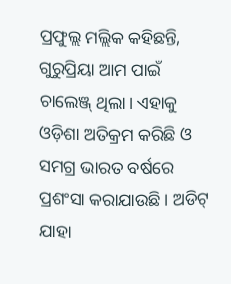ପ୍ରଫୁଲ୍ଲ ମଲ୍ଲିକ କହିଛନ୍ତି, ଗୁରୁପ୍ରିୟା ଆମ ପାଇଁ ଚାଲେଞ୍ଜ୍‌ ଥିଲା। ଏହାକୁ ଓଡ଼ିଶା ଅତିକ୍ରମ କରିଛି ଓ ସମଗ୍ର ଭାରତ ବର୍ଷରେ ପ୍ରଶଂସା କରାଯାଉଛି। ଅଡିଟ୍‌ ଯାହା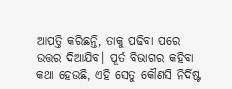ଆପତ୍ତି କରିଛନ୍ତି, ତାକୁ ପଢିବା ପରେ ଉତ୍ତର ଦିଆଯିବ। ପୂର୍ତ ବିଭାଗର କହିବା କଥା ହେଉଛି, ଏହି ସେତୁ କୌଣସି ନିର୍ଦିଷ୍ଟ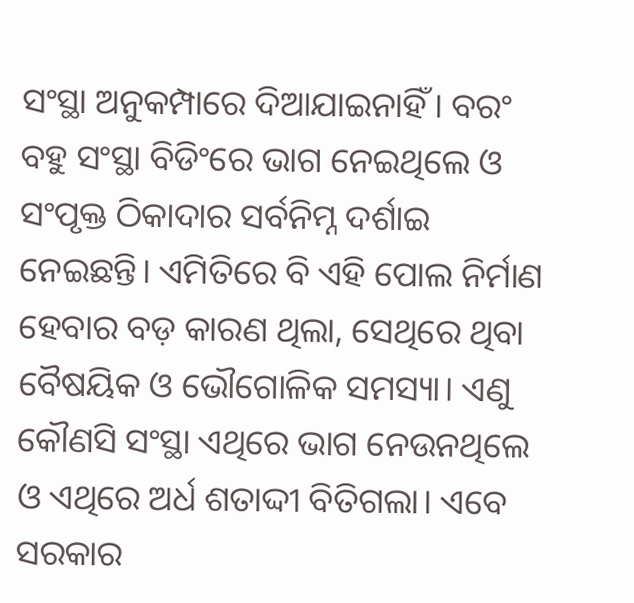ସଂସ୍ଥା ଅନୁକମ୍ପାରେ ଦିଆଯାଇନାହିଁ। ବରଂ ବହୁ ସଂସ୍ଥା ବିଡିଂରେ ଭାଗ ନେଇଥିଲେ ଓ ସଂପୃକ୍ତ ଠିକାଦାର ସର୍ବନିମ୍ନ ଦର୍ଶାଇ ନେଇଛନ୍ତି। ଏମିତିରେ ବି ଏହି ପୋଲ ନିର୍ମାଣ ହେବାର ବଡ଼ କାରଣ ଥିଲା, ସେଥିରେ ଥିବା ବୈଷୟିକ ଓ ଭୌଗୋଳିକ ସମସ୍ୟା। ଏଣୁ କୌଣସି ସଂସ୍ଥା ଏଥିରେ ଭାଗ ନେଉନଥିଲେ ଓ ଏଥିରେ ଅର୍ଧ ଶତାଦ୍ଦୀ ବିତିଗଲା। ଏବେ ସରକାର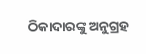ଠିକାଦାରଙ୍କୁ ଅନୁଗ୍ରହ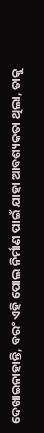ଦେଖାଇନାହାନ୍ତି, ବରଂ ଏହି ପୋଲ ନିର୍ମାଣ ପାଇଁ ଯାହା ଆବଶ୍ୟକତା ଥିଲା, ତାକୁ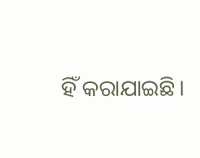ହିଁ କରାଯାଇଛି।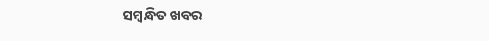ସମ୍ବନ୍ଧିତ ଖବର